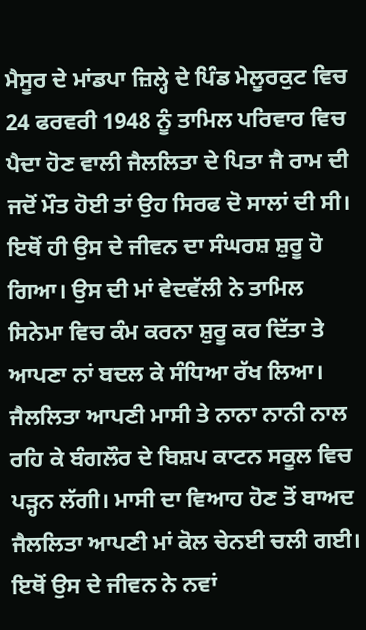ਮੈਸੂਰ ਦੇ ਮਾਂਡਪਾ ਜ਼ਿਲ੍ਹੇ ਦੇ ਪਿੰਡ ਮੇਲੂਰਕੁਟ ਵਿਚ 24 ਫਰਵਰੀ 1948 ਨੂੰ ਤਾਮਿਲ ਪਰਿਵਾਰ ਵਿਚ ਪੈਦਾ ਹੋਣ ਵਾਲੀ ਜੈਲਲਿਤਾ ਦੇ ਪਿਤਾ ਜੈ ਰਾਮ ਦੀ ਜਦੋਂ ਮੌਤ ਹੋਈ ਤਾਂ ਉਹ ਸਿਰਫ ਦੋ ਸਾਲਾਂ ਦੀ ਸੀ। ਇਥੋਂ ਹੀ ਉਸ ਦੇ ਜੀਵਨ ਦਾ ਸੰਘਰਸ਼ ਸ਼ੁਰੂ ਹੋ ਗਿਆ। ਉਸ ਦੀ ਮਾਂ ਵੇਦਵੱਲੀ ਨੇ ਤਾਮਿਲ ਸਿਨੇਮਾ ਵਿਚ ਕੰਮ ਕਰਨਾ ਸ਼ੁਰੂ ਕਰ ਦਿੱਤਾ ਤੇ ਆਪਣਾ ਨਾਂ ਬਦਲ ਕੇ ਸੰਧਿਆ ਰੱਖ ਲਿਆ। ਜੈਲਲਿਤਾ ਆਪਣੀ ਮਾਸੀ ਤੇ ਨਾਨਾ ਨਾਨੀ ਨਾਲ ਰਹਿ ਕੇ ਬੰਗਲੌਰ ਦੇ ਬਿਸ਼ਪ ਕਾਟਨ ਸਕੂਲ ਵਿਚ ਪੜ੍ਹਨ ਲੱਗੀ। ਮਾਸੀ ਦਾ ਵਿਆਹ ਹੋਣ ਤੋਂ ਬਾਅਦ ਜੈਲਲਿਤਾ ਆਪਣੀ ਮਾਂ ਕੋਲ ਚੇਨਈ ਚਲੀ ਗਈ। ਇਥੋਂ ਉਸ ਦੇ ਜੀਵਨ ਨੇ ਨਵਾਂ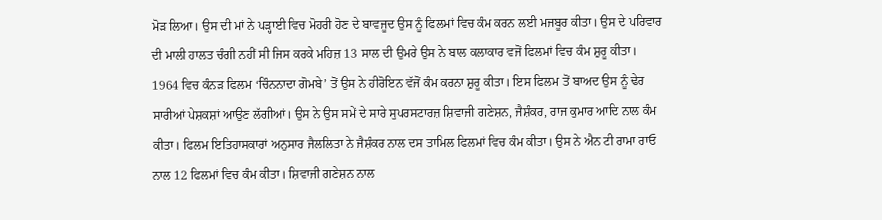ਮੋੜ ਲਿਆ। ਉਸ ਦੀ ਮਾਂ ਨੇ ਪੜ੍ਹਾਈ ਵਿਚ ਮੋਹਰੀ ਹੋਣ ਦੇ ਬਾਵਜੂਦ ਉਸ ਨੂੰ ਫਿਲਮਾਂ ਵਿਚ ਕੰਮ ਕਰਨ ਲਈ ਮਜਬੂਰ ਕੀਤਾ। ਉਸ ਦੇ ਪਰਿਵਾਰ ਦੀ ਮਾਲੀ ਹਾਲਤ ਚੰਗੀ ਨਹੀਂ ਸੀ ਜਿਸ ਕਰਕੇ ਮਹਿਜ਼ 13 ਸਾਲ ਦੀ ਉਮਰੇ ਉਸ ਨੇ ਬਾਲ ਕਲਾਕਾਰ ਵਜੋਂ ਫਿਲਮਾਂ ਵਿਚ ਕੰਮ ਸ਼ੁਰੂ ਕੀਤਾ। 1964 ਵਿਚ ਕੰਨੜ ਫਿਲਮ ‘ਚਿੰਨਨਾਦਾ ਗੋਮਬੇ’ ਤੋਂ ਉਸ ਨੇ ਹੀਰੋਇਨ ਵੱਜੋਂ ਕੰਮ ਕਰਨਾ ਸ਼ੁਰੂ ਕੀਤਾ। ਇਸ ਫਿਲਮ ਤੋਂ ਬਾਅਦ ਉਸ ਨੂੰ ਢੇਰ ਸਾਰੀਆਂ ਪੇਸ਼ਕਸ਼ਾਂ ਆਉਣ ਲੱਗੀਆਂ। ਉਸ ਨੇ ਉਸ ਸਮੇਂ ਦੇ ਸਾਰੇ ਸੁਪਰਸਟਾਰਜ਼ ਸ਼ਿਵਾਜੀ ਗਣੇਸ਼ਨ, ਜੈਸ਼ੰਕਰ, ਰਾਜ ਕੁਮਾਰ ਆਦਿ ਨਾਲ ਕੰਮ ਕੀਤਾ। ਫਿਲਮ ਇਤਿਹਾਸਕਾਰਾਂ ਅਨੁਸਾਰ ਜੈਲਲਿਤਾ ਨੇ ਜੈਸ਼ੰਕਰ ਨਾਲ ਦਸ ਤਾਮਿਲ ਫਿਲਮਾਂ ਵਿਚ ਕੰਮ ਕੀਤਾ। ਉਸ ਨੇ ਐਨ ਟੀ ਰਾਮਾ ਰਾਓ ਨਾਲ 12 ਫਿਲਮਾਂ ਵਿਚ ਕੰਮ ਕੀਤਾ। ਸ਼ਿਵਾਜੀ ਗਣੇਸ਼ਨ ਨਾਲ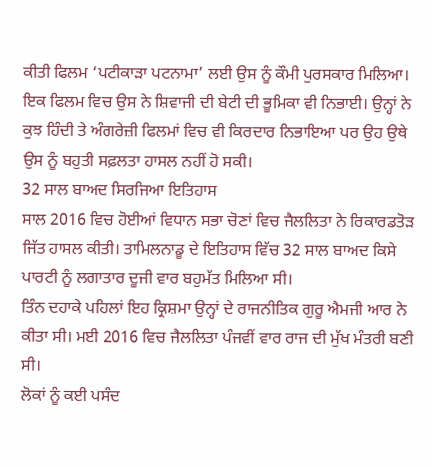ਕੀਤੀ ਫਿਲਮ ‘ਪਟੀਕਾੜਾ ਪਟਨਾਮਾ’ ਲਈ ਉਸ ਨੂੰ ਕੌਮੀ ਪੁਰਸਕਾਰ ਮਿਲਿਆ। ਇਕ ਫਿਲਮ ਵਿਚ ਉਸ ਨੇ ਸ਼ਿਵਾਜੀ ਦੀ ਬੇਟੀ ਦੀ ਭੂਮਿਕਾ ਵੀ ਨਿਭਾਈ। ਉਨ੍ਹਾਂ ਨੇ ਕੁਝ ਹਿੰਦੀ ਤੇ ਅੰਗਰੇਜ਼ੀ ਫਿਲਮਾਂ ਵਿਚ ਵੀ ਕਿਰਦਾਰ ਨਿਭਾਇਆ ਪਰ ਉਹ ਉਥੇ ਉਸ ਨੂੰ ਬਹੁਤੀ ਸਫ਼ਲਤਾ ਹਾਸਲ ਨਹੀਂ ਹੋ ਸਕੀ।
32 ਸਾਲ ਬਾਅਦ ਸਿਰਜਿਆ ਇਤਿਹਾਸ
ਸਾਲ 2016 ਵਿਚ ਹੋਈਆਂ ਵਿਧਾਨ ਸਭਾ ਚੋਣਾਂ ਵਿਚ ਜੈਲਲਿਤਾ ਨੇ ਰਿਕਾਰਡਤੋੜ ਜਿੱਤ ਹਾਸਲ ਕੀਤੀ। ਤਾਮਿਲਨਾਡੂ ਦੇ ਇਤਿਹਾਸ ਵਿੱਚ 32 ਸਾਲ ਬਾਅਦ ਕਿਸੇ ਪਾਰਟੀ ਨੂੰ ਲਗਾਤਾਰ ਦੂਜੀ ਵਾਰ ਬਹੁਮੱਤ ਮਿਲਿਆ ਸੀ।
ਤਿੰਨ ਦਹਾਕੇ ਪਹਿਲਾਂ ਇਹ ਕ੍ਰਿਸ਼ਮਾ ਉਨ੍ਹਾਂ ਦੇ ਰਾਜਨੀਤਿਕ ਗੁਰੂ ਐਮਜੀ ਆਰ ਨੇ ਕੀਤਾ ਸੀ। ਮਈ 2016 ਵਿਚ ਜੈਲਲਿਤਾ ਪੰਜਵੀਂ ਵਾਰ ਰਾਜ ਦੀ ਮੁੱਖ ਮੰਤਰੀ ਬਣੀ ਸੀ।
ਲੋਕਾਂ ਨੂੰ ਕਈ ਪਸੰਦ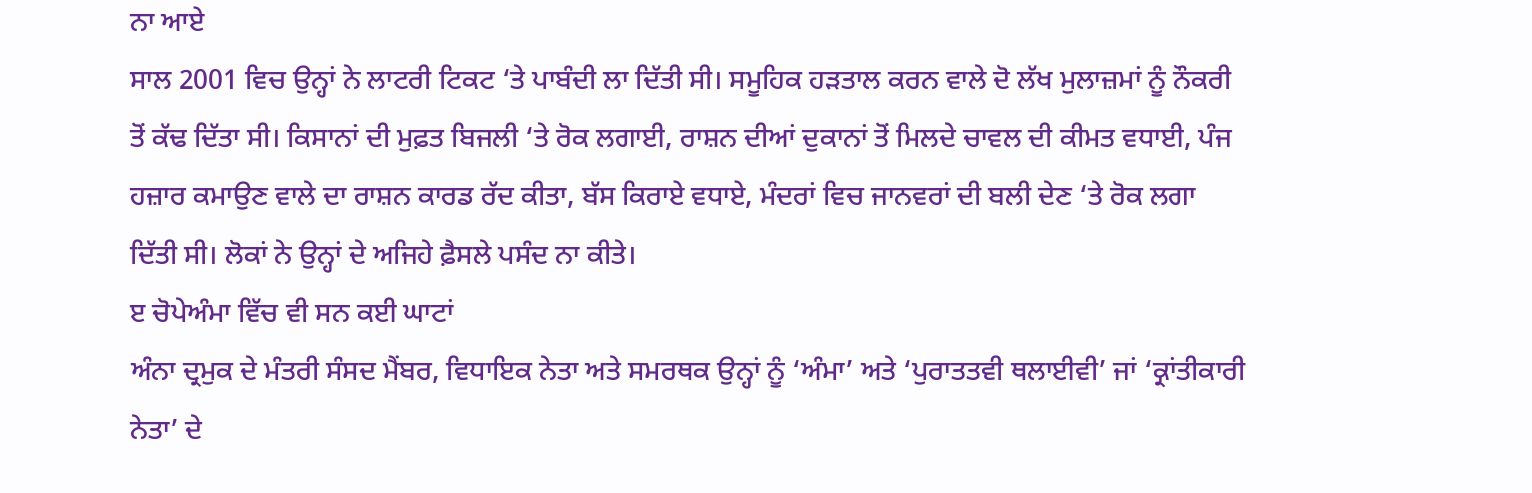ਨਾ ਆਏ
ਸਾਲ 2001 ਵਿਚ ਉਨ੍ਹਾਂ ਨੇ ਲਾਟਰੀ ਟਿਕਟ ‘ਤੇ ਪਾਬੰਦੀ ਲਾ ਦਿੱਤੀ ਸੀ। ਸਮੂਹਿਕ ਹੜਤਾਲ ਕਰਨ ਵਾਲੇ ਦੋ ਲੱਖ ਮੁਲਾਜ਼ਮਾਂ ਨੂੰ ਨੌਕਰੀ ਤੋਂ ਕੱਢ ਦਿੱਤਾ ਸੀ। ਕਿਸਾਨਾਂ ਦੀ ਮੁਫ਼ਤ ਬਿਜਲੀ ‘ਤੇ ਰੋਕ ਲਗਾਈ, ਰਾਸ਼ਨ ਦੀਆਂ ਦੁਕਾਨਾਂ ਤੋਂ ਮਿਲਦੇ ਚਾਵਲ ਦੀ ਕੀਮਤ ਵਧਾਈ, ਪੰਜ ਹਜ਼ਾਰ ਕਮਾਉਣ ਵਾਲੇ ਦਾ ਰਾਸ਼ਨ ਕਾਰਡ ਰੱਦ ਕੀਤਾ, ਬੱਸ ਕਿਰਾਏ ਵਧਾਏ, ਮੰਦਰਾਂ ਵਿਚ ਜਾਨਵਰਾਂ ਦੀ ਬਲੀ ਦੇਣ ‘ਤੇ ਰੋਕ ਲਗਾ ਦਿੱਤੀ ਸੀ। ਲੋਕਾਂ ਨੇ ਉਨ੍ਹਾਂ ਦੇ ਅਜਿਹੇ ਫ਼ੈਸਲੇ ਪਸੰਦ ਨਾ ਕੀਤੇ।
ੲ ਚੋਪੇਅੰਮਾ ਵਿੱਚ ਵੀ ਸਨ ਕਈ ਘਾਟਾਂ
ਅੰਨਾ ਦ੍ਰਮੁਕ ਦੇ ਮੰਤਰੀ ਸੰਸਦ ਮੈਂਬਰ, ਵਿਧਾਇਕ ਨੇਤਾ ਅਤੇ ਸਮਰਥਕ ਉਨ੍ਹਾਂ ਨੂੰ ‘ਅੰਮਾ’ ਅਤੇ ‘ਪੁਰਾਤਤਵੀ ਥਲਾਈਵੀ’ ਜਾਂ ‘ਕ੍ਰਾਂਤੀਕਾਰੀ ਨੇਤਾ’ ਦੇ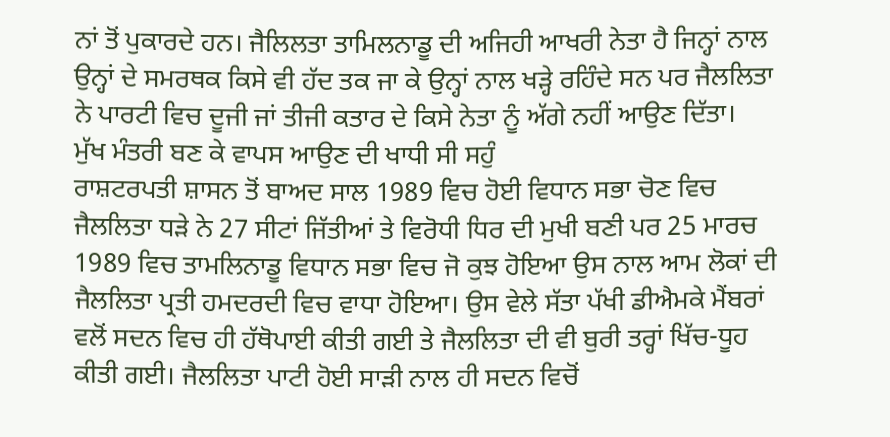ਨਾਂ ਤੋਂ ਪੁਕਾਰਦੇ ਹਨ। ਜੈਲਿਲਤਾ ਤਾਮਿਲਨਾਡੂ ਦੀ ਅਜਿਹੀ ਆਖਰੀ ਨੇਤਾ ਹੈ ਜਿਨ੍ਹਾਂ ਨਾਲ ਉਨ੍ਹਾਂ ਦੇ ਸਮਰਥਕ ਕਿਸੇ ਵੀ ਹੱਦ ਤਕ ਜਾ ਕੇ ਉਨ੍ਹਾਂ ਨਾਲ ਖੜ੍ਹੇ ਰਹਿੰਦੇ ਸਨ ਪਰ ਜੈਲਲਿਤਾ ਨੇ ਪਾਰਟੀ ਵਿਚ ਦੂਜੀ ਜਾਂ ਤੀਜੀ ਕਤਾਰ ਦੇ ਕਿਸੇ ਨੇਤਾ ਨੂੰ ਅੱਗੇ ਨਹੀਂ ਆਉਣ ਦਿੱਤਾ।
ਮੁੱਖ ਮੰਤਰੀ ਬਣ ਕੇ ਵਾਪਸ ਆਉਣ ਦੀ ਖਾਧੀ ਸੀ ਸਹੁੰ
ਰਾਸ਼ਟਰਪਤੀ ਸ਼ਾਸਨ ਤੋਂ ਬਾਅਦ ਸਾਲ 1989 ਵਿਚ ਹੋਈ ਵਿਧਾਨ ਸਭਾ ਚੋਣ ਵਿਚ ਜੈਲਲਿਤਾ ਧੜੇ ਨੇ 27 ਸੀਟਾਂ ਜਿੱਤੀਆਂ ਤੇ ਵਿਰੋਧੀ ਧਿਰ ਦੀ ਮੁਖੀ ਬਣੀ ਪਰ 25 ਮਾਰਚ 1989 ਵਿਚ ਤਾਮਲਿਨਾਡੂ ਵਿਧਾਨ ਸਭਾ ਵਿਚ ਜੋ ਕੁਝ ਹੋਇਆ ਉਸ ਨਾਲ ਆਮ ਲੋਕਾਂ ਦੀ ਜੈਲਲਿਤਾ ਪ੍ਰਤੀ ਹਮਦਰਦੀ ਵਿਚ ਵਾਧਾ ਹੋਇਆ। ਉਸ ਵੇਲੇ ਸੱਤਾ ਪੱਖੀ ਡੀਐਮਕੇ ਮੈਂਬਰਾਂ ਵਲੋਂ ਸਦਨ ਵਿਚ ਹੀ ਹੱਥੋਪਾਈ ਕੀਤੀ ਗਈ ਤੇ ਜੈਲਲਿਤਾ ਦੀ ਵੀ ਬੁਰੀ ਤਰ੍ਹਾਂ ਖਿੱਚ-ਧੂਹ ਕੀਤੀ ਗਈ। ਜੈਲਲਿਤਾ ਪਾਟੀ ਹੋਈ ਸਾੜੀ ਨਾਲ ਹੀ ਸਦਨ ਵਿਚੋਂ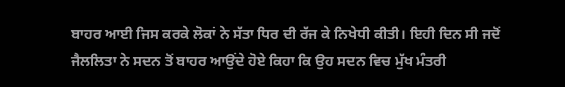ਬਾਹਰ ਆਈ ਜਿਸ ਕਰਕੇ ਲੋਕਾਂ ਨੇ ਸੱਤਾ ਧਿਰ ਦੀ ਰੱਜ ਕੇ ਨਿਖੇਧੀ ਕੀਤੀ। ਇਹੀ ਦਿਨ ਸੀ ਜਦੋਂ ਜੈਲਲਿਤਾ ਨੇ ਸਦਨ ਤੋਂ ਬਾਹਰ ਆਉਂਦੇ ਹੋਏ ਕਿਹਾ ਕਿ ਉਹ ਸਦਨ ਵਿਚ ਮੁੱਖ ਮੰਤਰੀ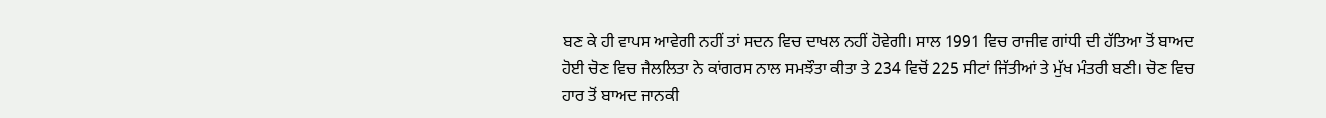ਬਣ ਕੇ ਹੀ ਵਾਪਸ ਆਵੇਗੀ ਨਹੀਂ ਤਾਂ ਸਦਨ ਵਿਚ ਦਾਖਲ ਨਹੀਂ ਹੋਵੇਗੀ। ਸਾਲ 1991 ਵਿਚ ਰਾਜੀਵ ਗਾਂਧੀ ਦੀ ਹੱਤਿਆ ਤੋਂ ਬਾਅਦ ਹੋਈ ਚੋਣ ਵਿਚ ਜੈਲਲਿਤਾ ਨੇ ਕਾਂਗਰਸ ਨਾਲ ਸਮਝੌਤਾ ਕੀਤਾ ਤੇ 234 ਵਿਚੋਂ 225 ਸੀਟਾਂ ਜਿੱਤੀਆਂ ਤੇ ਮੁੱਖ ਮੰਤਰੀ ਬਣੀ। ਚੋਣ ਵਿਚ ਹਾਰ ਤੋਂ ਬਾਅਦ ਜਾਨਕੀ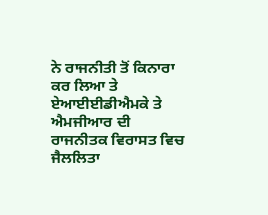ਨੇ ਰਾਜਨੀਤੀ ਤੋਂ ਕਿਨਾਰਾ ਕਰ ਲਿਆ ਤੇ ਏਆਈਈਡੀਐਮਕੇ ਤੇ ਐਮਜੀਆਰ ਦੀ ਰਾਜਨੀਤਕ ਵਿਰਾਸਤ ਵਿਚ ਜੈਲਲਿਤਾ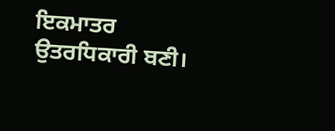ਇਕਮਾਤਰ ਉਤਰਧਿਕਾਰੀ ਬਣੀ।